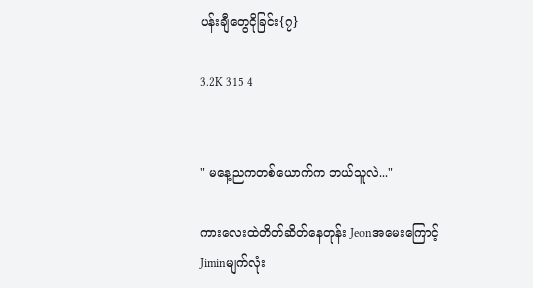ပန်းချီတွေငိုခြင်း{၇}

3.2K 315 4


" မနေ့ညကတစ်ယောက်က ဘယ်သူလဲ..."

ကားလေးထဲတိတ်ဆိတ်နေတုန်း Jeonအမေးကြောင့်
Jiminမျက်လုံး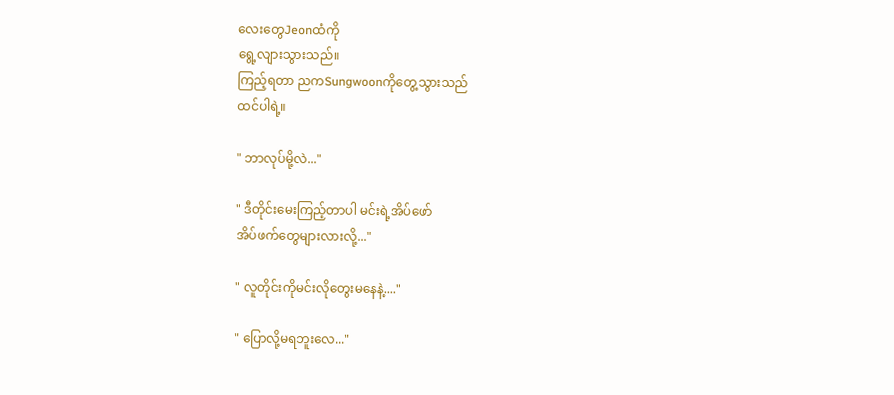လေးတွေJeonထံကို
ရွေ့လျားသွားသည်။
ကြည့်ရတာ ညကSungwoonကိုတွေ့သွားသည်
ထင်ပါရဲ့။

" ဘာလုပ်မို့လဲ..."

" ဒီတိုင်းမေးကြည့်တာပါ မင်းရဲ့အိပ်ဖော်
အိပ်ဖက်တွေများလားလို့..."

" လူတိုင်းကိုမင်းလိုတွေးမနေနဲ့...."

" ပြောလို့မရဘူးလေ..."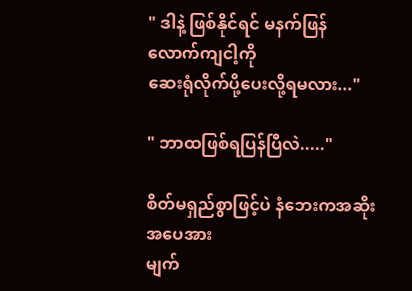" ဒါနဲ့ ဖြစ်နိုင်ရင် မနက်ဖြန်လောက်ကျငါ့ကို
ဆေးရုံလိုက်ပို့ပေးလို့ရမလား..."

" ဘာထဖြစ်ရပြန်ပြီလဲ....."

စိတ်မရှည်စွာဖြင့်ပဲ နံဘေးကအဆိုးအပေအား
မျက်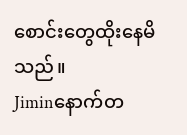စောင်းတွေထိုးနေမိသည်။
Jiminနောက်တ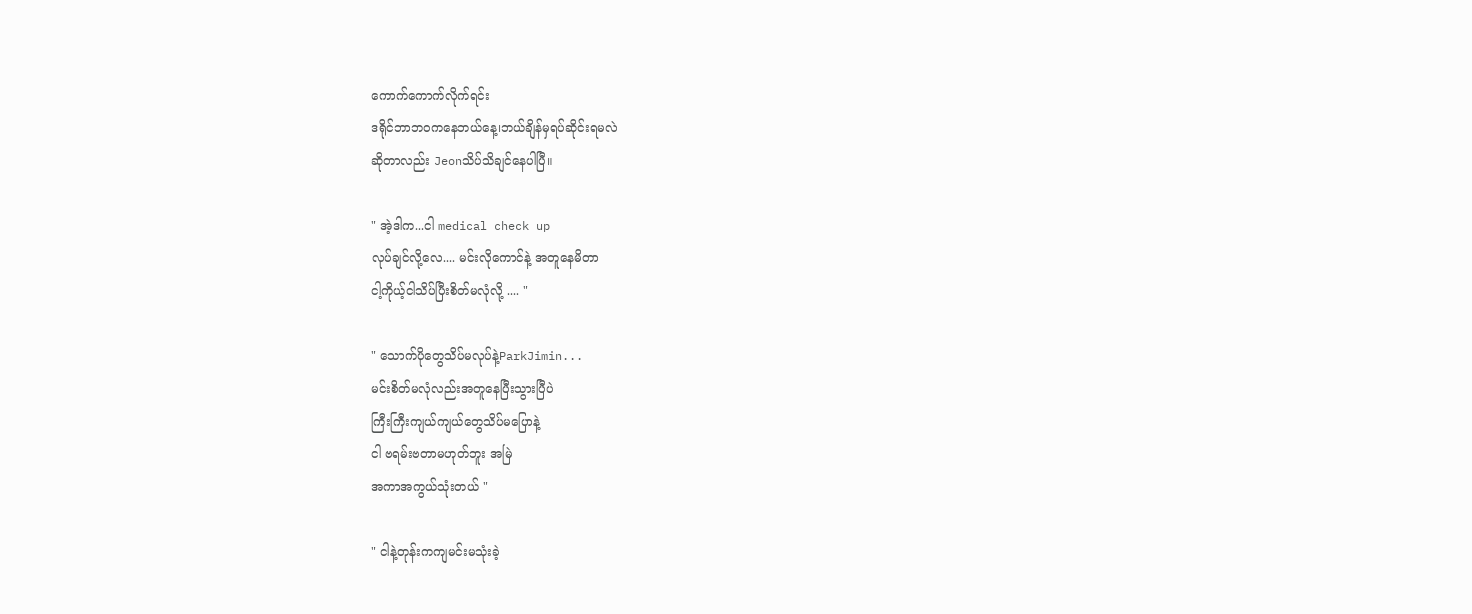ကောက်ကောက်လိုက်ရင်း
ဒရိုင်ဘာဘဝကနေဘယ်နေ့၊ဘယ်ချိန်မှရပ်ဆိုင်းရမလဲ
ဆိုတာလည်း Jeonသိပ်သိချင်နေပါပြီ။

" အဲ့ဒါက...ငါ medical check up
လုပ်ချင်လို့လေ.... မင်းလိုကောင်နဲ့ အတူနေမိတာ
ငါ့ကိုယ့်ငါသိပ်ပြီးစိတ်မလုံလို့ .... "

" သောက်ပိုတွေသိပ်မလုပ်နဲ့ParkJimin...
မင်းစိတ်မလုံလည်းအတူနေပြီးသွားပြီပဲ
ကြီးကြီးကျယ်ကျယ်တွေသိပ်မပြောနဲ့
ငါ ဗရမ်းဗတာမဟုတ်ဘူး အမြဲ
အကာအကွယ်သုံးတယ် "

" ငါနဲ့တုန်းကကျမင်းမသုံးခဲ့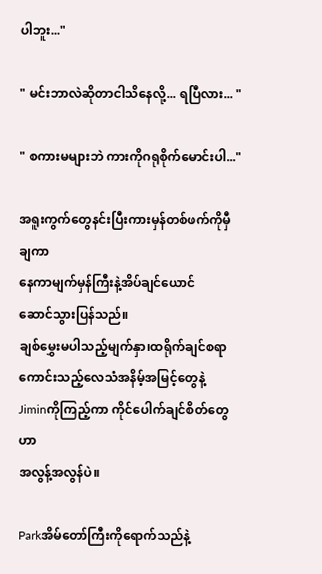ပါဘူး..."

" မင်းဘာလဲဆိုတာငါသိနေလို့... ရပြီလား... "

" စကားမများဘဲ ကားကိုဂရုစိုက်မောင်းပါ..."

အရူးကွက်တွေနင်းပြီးကားမှန်တစ်ဖက်ကိုမှီချကာ
နေကာမျက်မှန်ကြီးနဲ့အိပ်ချင်ယောင်
ဆောင်သွားပြန်သည်။
ချစ်မွှေးမပါသည့်မျက်နှာ၊ထရိုက်ချင်စရာ
ကောင်းသည့်လေသံအနိမ့်အမြင့်တွေနဲ့
Jiminကိုကြည့်ကာ ကိုင်ပေါက်ချင်စိတ်တွေဟာ
အလွန့်အလွန်ပဲ။

Parkအိမ်တော်ကြီးကိုရောက်သည်နဲ့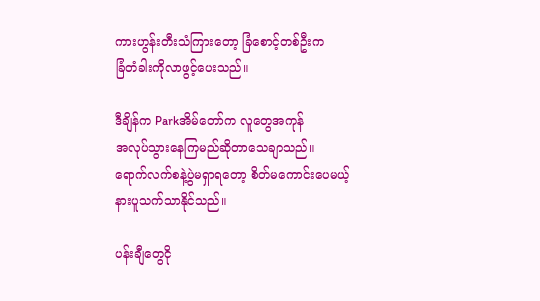ကားဟွန်းတီးသံကြားတော့ ခြံစောင့်တစ်ဦးက
ခြံတံခါးကိုလာဖွင့်ပေးသည်။

ဒီချိန်က Parkအိမ်တော်က လူတွေအကုန်
အလုပ်သွားနေကြမည်ဆိုတာသေချာသည်။
ရောက်လက်စနဲ့ပွဲမရှာရတော့ စိတ်မကောင်းပေမယ့်
နားပူသက်သာနိုင်သည်။

ပန်းချီတွေငို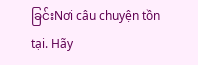ခြင်းNơi câu chuyện tồn tại. Hãy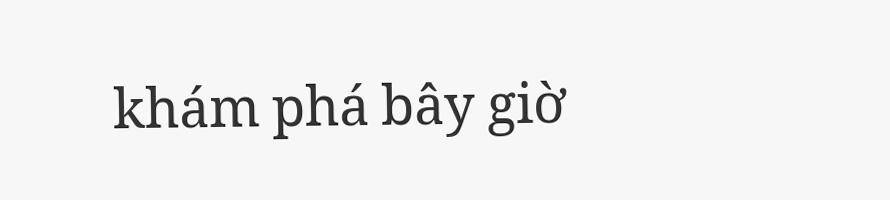khám phá bây giờ